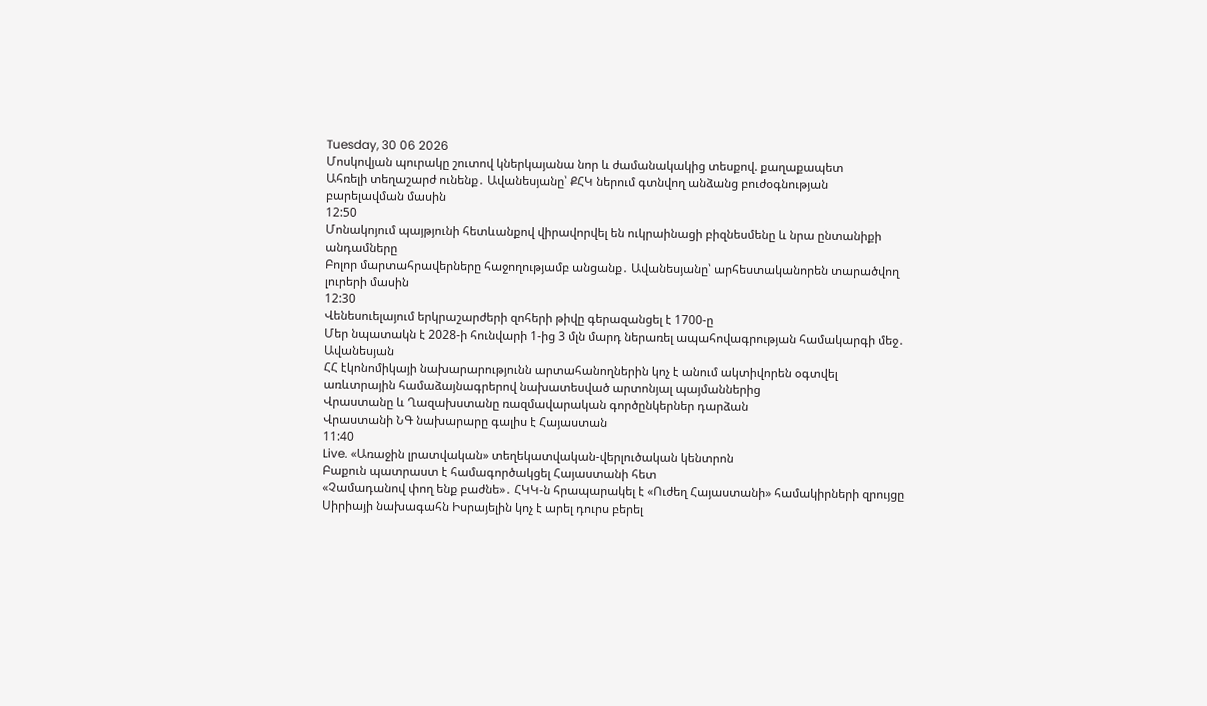Tuesday, 30 06 2026
Մոսկովյան պուրակը շուտով կներկայանա նոր և ժամանակակից տեսքով. քաղաքապետ
Ահռելի տեղաշարժ ունենք․ Ավանեսյանը՝ ՔՀԿ ներում գտնվող անձանց բուժօգնության բարելավման մասին
12:50
Մոնակոյում պայթյունի հետևանքով վիրավորվել են ուկրաինացի բիզնեսմենը և նրա ընտանիքի անդամները
Բոլոր մարտահրավերները հաջողությամբ անցանք․ Ավանեսյանը՝ արհեստականորեն տարածվող լուրերի մասին
12:30
Վենեսուելայում երկրաշարժերի զոհերի թիվը գերազանցել է 1700-ը
Մեր նպատակն է 2028-ի հունվարի 1-ից 3 մլն մարդ ներառել ապահովագրության համակարգի մեջ․ Ավանեսյան
ՀՀ էկոնոմիկայի նախարարությունն արտահանողներին կոչ է անում ակտիվորեն օգտվել առևտրային համաձայնագրերով նախատեսված արտոնյալ պայմաններից
Վրաստանը և Ղազախստանը ռազմավարական գործընկերներ դարձան
Վրաստանի ՆԳ նախարարը գալիս է Հայաստան
11:40
Live. «Առաջին լրատվական» տեղեկատվական-վերլուծական կենտրոն
Բաքուն պատրաստ է համագործակցել Հայաստանի հետ
«Չամադանով փող ենք բաժնե»․ ՀԿԿ-ն հրապարակել է «Ուժեղ Հայաստանի» համակիրների զրույցը
Սիրիայի նախագահն Իսրայելին կոչ է արել դուրս բերել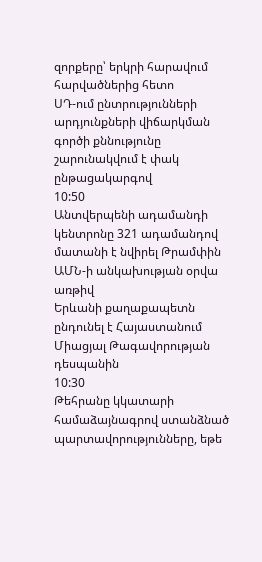զորքերը՝ երկրի հարավում հարվածներից հետո
ՍԴ-ում ընտրությունների արդյունքների վիճարկման գործի քննությունը շարունակվում է փակ ընթացակարգով
10:50
Անտվերպենի ադամանդի կենտրոնը 321 ադամանդով  մատանի է նվիրել Թրամփին ԱՄՆ-ի անկախության օրվա առթիվ
Երևանի քաղաքապետն  ընդունել է Հայաստանում Միացյալ Թագավորության դեսպանին
10:30
Թեհրանը կկատարի համաձայնագրով ստանձնած պարտավորությունները, եթե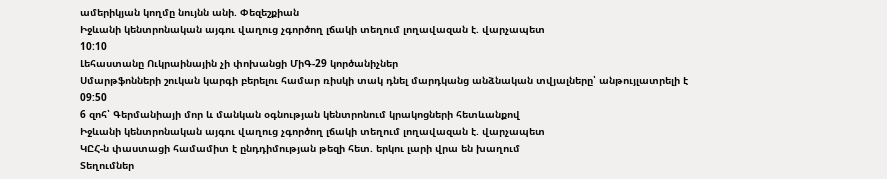ամերիկյան կողմը նույնն անի. Փեզեշքիան
Իջևանի կենտրոնական այգու վաղուց չգործող լճակի տեղում լողավազան է. վարչապետ
10:10
Լեհաստանը Ուկրաինային չի փոխանցի ՄիԳ-29 կործանիչներ
Սմարթֆոնների շուկան կարգի բերելու համար ռիսկի տակ դնել մարդկանց անձնական տվյալները՝ անթույլատրելի է
09:50
6 զոհ՝ Գերմանիայի մոր և մանկան օգնության կենտրոնում կրակոցների հետևանքով
Իջևանի կենտրոնական այգու վաղուց չգործող լճակի տեղում լողավազան է. վարչապետ
ԿԸՀ-ն փաստացի համամիտ է ընդդիմության թեզի հետ. երկու լարի վրա են խաղում
Տեղումներ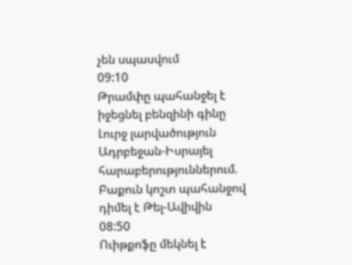չեն սպասվում
09:10
Թրամփը պահանջել է իջեցնել բենզինի գինը
Լուրջ լարվածություն Ադրբեջան-Իսրայել հարաբերություններում. Բաքուն կոշտ պահանջով դիմել է Թել-Ավիվին
08:50
Ուիթքոֆը մեկնել է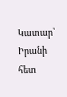Կատար՝ Իրանի հետ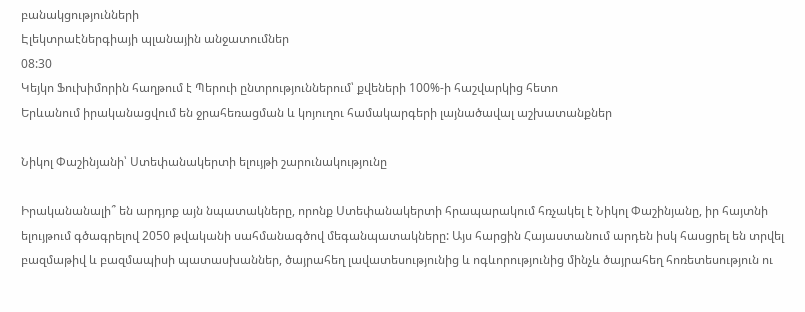բանակցությունների
Էլեկտրաէներգիայի պլանային անջատումներ
08:30
Կեյկո Ֆուխիմորին հաղթում է Պերուի ընտրություններում՝ քվեների 100%-ի հաշվարկից հետո
Երևանում իրականացվում են ջրահեռացման և կոյուղու համակարգերի լայնածավալ աշխատանքներ

Նիկոլ Փաշինյանի՝ Ստեփանակերտի ելույթի շարունակությունը

Իրականանալի՞ են արդյոք այն նպատակները, որոնք Ստեփանակերտի հրապարակում հռչակել է Նիկոլ Փաշինյանը, իր հայտնի ելույթում գծագրելով 2050 թվականի սահմանագծով մեգանպատակները: Այս հարցին Հայաստանում արդեն իսկ հասցրել են տրվել բազմաթիվ և բազմապիսի պատասխաններ, ծայրահեղ լավատեսությունից և ոգևորությունից մինչև ծայրահեղ հոռետեսություն ու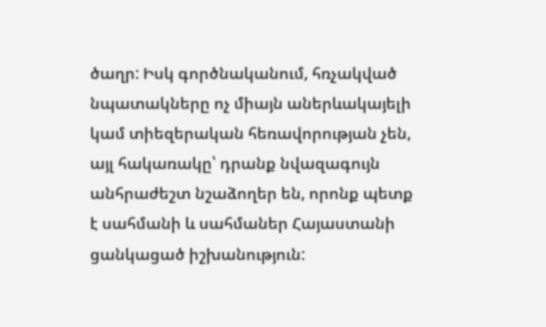ծաղր: Իսկ գործնականում, հռչակված նպատակները ոչ միայն աներևակայելի կամ տիեզերական հեռավորության չեն, այլ հակառակը՝ դրանք նվազագույն անհրաժեշտ նշաձողեր են, որոնք պետք է սահմանի և սահմաներ Հայաստանի ցանկացած իշխանություն: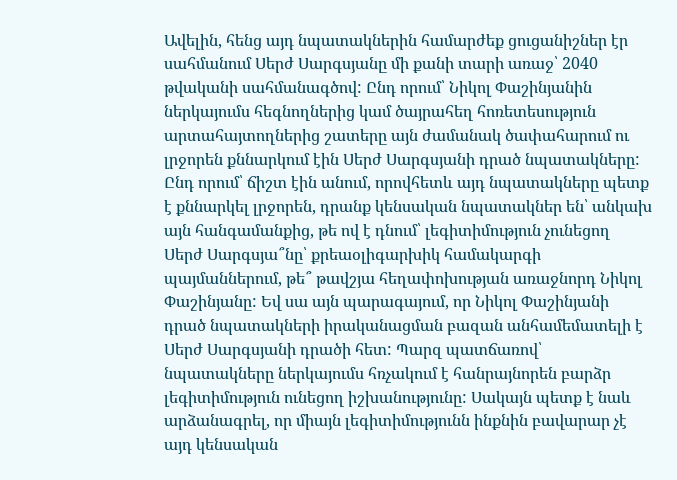Ավելին, հենց այդ նպատակներին համարժեք ցուցանիշներ էր սահմանում Սերժ Սարգսյանը մի քանի տարի առաջ՝ 2040 թվականի սահմանագծով: Ընդ որում՝ Նիկոլ Փաշինյանին ներկայումս հեգնողներից կամ ծայրահեղ հոռետեսություն արտահայտողներից շատերը այն ժամանակ ծափահարում ու լրջորեն քննարկում էին Սերժ Սարգսյանի դրած նպատակները: Ընդ որում՝ ճիշտ էին անում, որովհետև այդ նպատակները պետք է քննարկել լրջորեն, դրանք կենսական նպատակներ են՝ անկախ այն հանգամանքից, թե ով է դնում՝ լեգիտիմություն չունեցող Սերժ Սարգսյա՞նը՝ քրեաօլիգարխիկ համակարգի պայմաններում, թե՞ թավշյա հեղափոխության առաջնորդ Նիկոլ Փաշինյանը: Եվ սա այն պարագայում, որ Նիկոլ Փաշինյանի դրած նպատակների իրականացման բազան անհամեմատելի է Սերժ Սարգսյանի դրածի հետ: Պարզ պատճառով՝ նպատակները ներկայումս հռչակում է հանրայնորեն բարձր լեգիտիմություն ունեցող իշխանությունը: Սակայն պետք է նաև արձանագրել, որ միայն լեգիտիմությունն ինքնին բավարար չէ այդ կենսական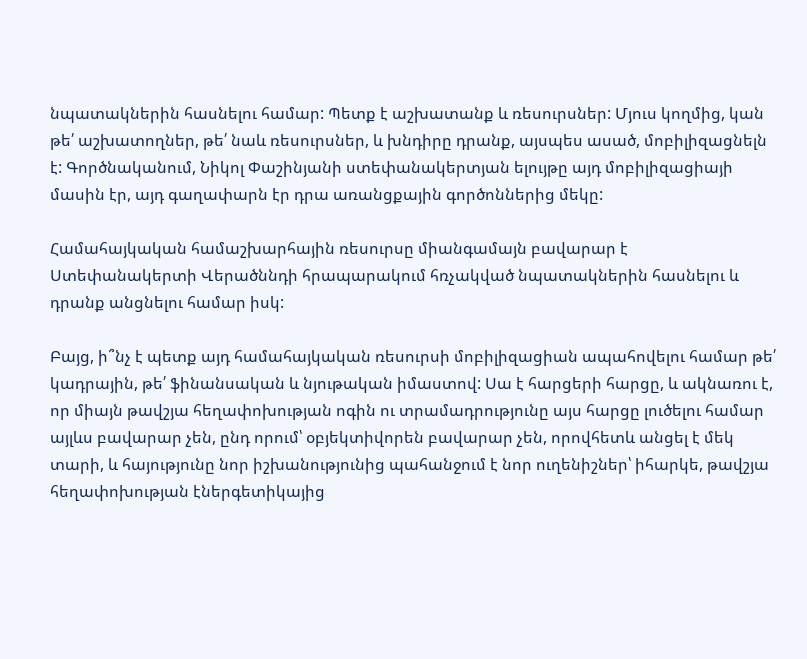նպատակներին հասնելու համար: Պետք է աշխատանք և ռեսուրսներ: Մյուս կողմից, կան թե՛ աշխատողներ, թե՛ նաև ռեսուրսներ, և խնդիրը դրանք, այսպես ասած, մոբիլիզացնելն է: Գործնականում, Նիկոլ Փաշինյանի ստեփանակերտյան ելույթը այդ մոբիլիզացիայի մասին էր, այդ գաղափարն էր դրա առանցքային գործոններից մեկը:

Համահայկական համաշխարհային ռեսուրսը միանգամայն բավարար է Ստեփանակերտի Վերածննդի հրապարակում հռչակված նպատակներին հասնելու և դրանք անցնելու համար իսկ:

Բայց, ի՞նչ է պետք այդ համահայկական ռեսուրսի մոբիլիզացիան ապահովելու համար թե՛ կադրային, թե՛ ֆինանսական և նյութական իմաստով: Սա է հարցերի հարցը, և ակնառու է, որ միայն թավշյա հեղափոխության ոգին ու տրամադրությունը այս հարցը լուծելու համար այլևս բավարար չեն, ընդ որում՝ օբյեկտիվորեն բավարար չեն, որովհետև անցել է մեկ տարի, և հայությունը նոր իշխանությունից պահանջում է նոր ուղենիշներ՝ իհարկե, թավշյա հեղափոխության էներգետիկայից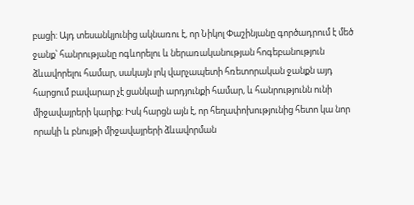բացի: Այդ տեսանկյունից ակնառու է, որ Նիկոլ Փաշինյանը գործադրում է մեծ ջանք՝ հանրությանը ոգևորելու և ներառականության հոգեբանություն ձևավորելու համար, սակայն լոկ վարչապետի հռետորական ջանքն այդ հարցում բավարար չէ ցանկալի արդյունքի համար, և հանրությունն ունի միջավայրերի կարիք: Իսկ հարցն այն է, որ հեղափոխությունից հետո կա նոր որակի և բնույթի միջավայրերի ձևավորման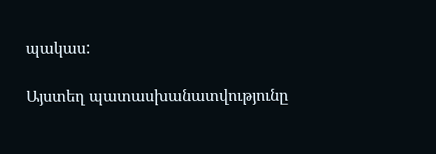պակաս:

Այստեղ պատասխանատվությունը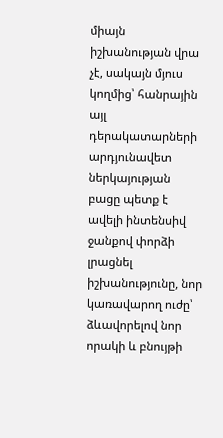միայն իշխանության վրա չէ, սակայն մյուս կողմից՝ հանրային այլ դերակատարների արդյունավետ ներկայության բացը պետք է ավելի ինտենսիվ ջանքով փորձի լրացնել իշխանությունը, նոր կառավարող ուժը՝ ձևավորելով նոր որակի և բնույթի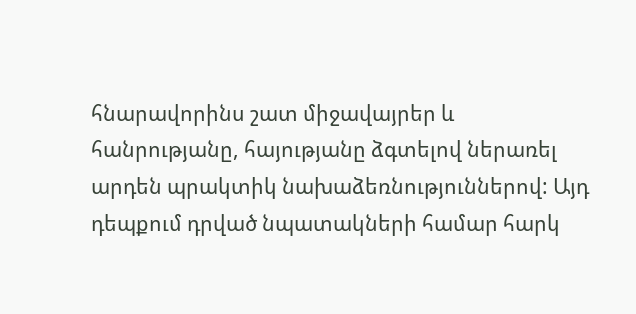հնարավորինս շատ միջավայրեր և հանրությանը, հայությանը ձգտելով ներառել արդեն պրակտիկ նախաձեռնություններով: Այդ դեպքում դրված նպատակների համար հարկ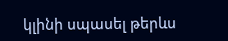կլինի սպասել թերևս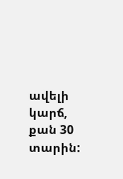ավելի կարճ, քան 30 տարին: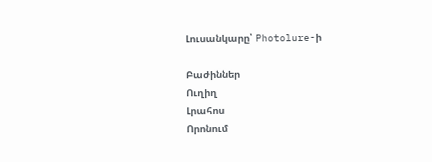Լուսանկարը՝ Photolure-ի

Բաժիններ
Ուղիղ
Լրահոս
Որոնում